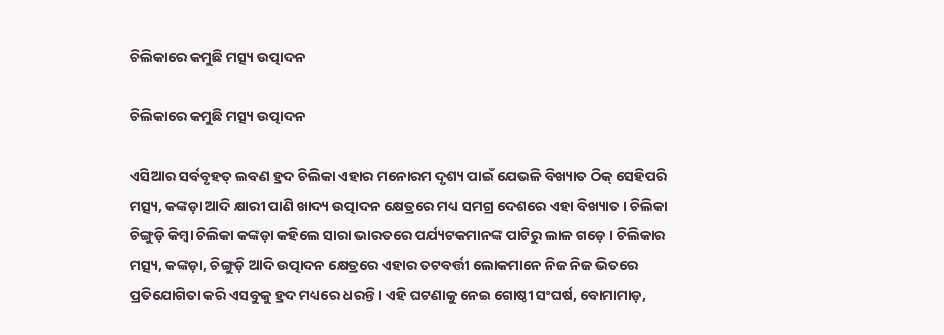ଚିଲିକାରେ କମୁଛି ମତ୍ସ୍ୟ ଉତ୍ପାଦନ

ଚିଲିକାରେ କମୁଛି ମତ୍ସ୍ୟ ଉତ୍ପାଦନ

ଏସିଆର ସର୍ବବୃହତ୍ ଲବଣ ହ୍ରଦ ଚିଲିକା ଏହାର ମନୋରମ ଦୃଶ୍ୟ ପାଇଁ ଯେଭଳି ବିଖ୍ୟାତ ଠିକ୍ ସେହିପରି ମତ୍ସ୍ୟ, କଙ୍କଡ଼ା ଆଦି କ୍ଷାରୀ ପାଣି ଖାଦ୍ୟ ଉତ୍ପାଦନ କ୍ଷେତ୍ରରେ ମଧ୍ୟ ସମଗ୍ର ଦେଶରେ ଏହା ବିଖ୍ୟାତ । ଚିଲିକା ଚିଙ୍ଗୁଡ଼ି କିମ୍ବା ଚିଲିକା କଙ୍କଡ଼ା କହିଲେ ସାରା ଭାରତରେ ପର୍ଯ୍ୟଟକମାନଙ୍କ ପାଟିରୁ ଲାଳ ଗଡ଼େ । ଚିଲିକାର ମତ୍ସ୍ୟ, କଙ୍କଡ଼ା, ଚିଙ୍ଗୁଡ଼ି ଆଦି ଉତ୍ପାଦନ କ୍ଷେତ୍ରରେ ଏହାର ତଟବର୍ତ୍ତୀ ଲୋକମାନେ ନିଜ ନିଜ ଭିତରେ ପ୍ରତିଯୋଗିତା କରି ଏସବୁକୁ ହ୍ରଦ ମଧ୍ୟରେ ଧରନ୍ତି । ଏହି ଘଟଣାକୁ ନେଇ ଗୋଷ୍ଠୀ ସଂଘର୍ଷ, ବୋମାମାଡ଼,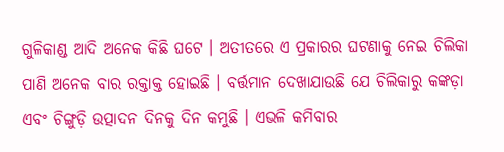ଗୁଳିକାଣ୍ଡ ଆଦି ଅନେକ କିଛି ଘଟେ । ଅତୀତରେ ଏ ପ୍ରକାରର ଘଟଣାକୁ ନେଇ ଚିଲିକା ପାଣି ଅନେକ ବାର ରକ୍ତାକ୍ତ ହୋଇଛି । ବର୍ତ୍ତମାନ ଦେଖାଯାଉଛି ଯେ ଚିଲିକାରୁ କଙ୍କଡ଼ା ଏବଂ ଚିଙ୍ଗୁଡ଼ି ଉତ୍ପାଦନ ଦିନକୁ ଦିନ କମୁଛି । ଏଭଳି କମିବାର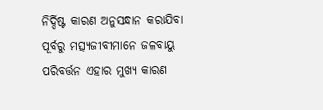ନିର୍ଦ୍ଦିଷ୍ଟ କାରଣ ଅନୁସନ୍ଧାନ କରାଯିବା ପୂର୍ବରୁ ମତ୍ସ୍ୟଜୀବୀମାନେ ଜଳବାୟୁ ପରିବର୍ତ୍ତନ ଏହାର ମୁଖ୍ୟ କାରଣ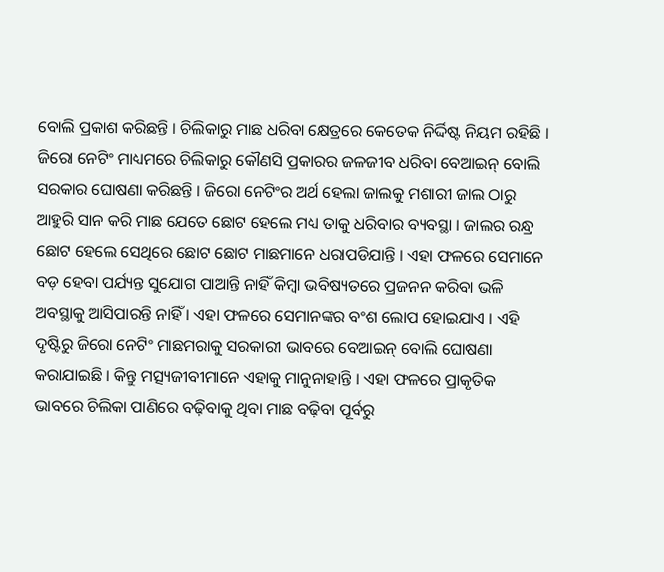ବୋଲି ପ୍ରକାଶ କରିଛନ୍ତି । ଚିଲିକାରୁ ମାଛ ଧରିବା କ୍ଷେତ୍ରରେ କେତେକ ନିର୍ଦ୍ଦିଷ୍ଟ ନିୟମ ରହିଛି । ଜିରୋ ନେଟିଂ ମାଧ୍ୟମରେ ଚିଲିକାରୁ କୌଣସି ପ୍ରକାରର ଜଳଜୀବ ଧରିବା ବେଆଇନ୍ ବୋଲି ସରକାର ଘୋଷଣା କରିଛନ୍ତି । ଜିରୋ ନେଟିଂର ଅର୍ଥ ହେଲା ଜାଲକୁ ମଶାରୀ ଜାଲ ଠାରୁ ଆହୁରି ସାନ କରି ମାଛ ଯେତେ ଛୋଟ ହେଲେ ମଧ୍ୟ ତାକୁ ଧରିବାର ବ୍ୟବସ୍ଥା । ଜାଲର ରନ୍ଧ୍ର ଛୋଟ ହେଲେ ସେଥିରେ ଛୋଟ ଛୋଟ ମାଛମାନେ ଧରାପଡିଯାନ୍ତି । ଏହା ଫଳରେ ସେମାନେ ବଡ଼ ହେବା ପର୍ଯ୍ୟନ୍ତ ସୁଯୋଗ ପାଆନ୍ତି ନାହିଁ କିମ୍ବା ଭବିଷ୍ୟତରେ ପ୍ରଜନନ କରିବା ଭଳି ଅବସ୍ଥାକୁ ଆସିପାରନ୍ତି ନାହିଁ । ଏହା ଫଳରେ ସେମାନଙ୍କର ବଂଶ ଲୋପ ହୋଇଯାଏ । ଏହି ଦୃଷ୍ଟିରୁ ଜିରୋ ନେଟିଂ ମାଛମରାକୁ ସରକାରୀ ଭାବରେ ବେଆଇନ୍ ବୋଲି ଘୋଷଣା କରାଯାଇଛି । କିନ୍ତୁ ମତ୍ସ୍ୟଜୀବୀମାନେ ଏହାକୁ ମାନୁନାହାନ୍ତି । ଏହା ଫଳରେ ପ୍ରାକୃତିକ ଭାବରେ ଚିଲିକା ପାଣିରେ ବଢ଼ିବାକୁ ଥିବା ମାଛ ବଢ଼ିବା ପୂର୍ବରୁ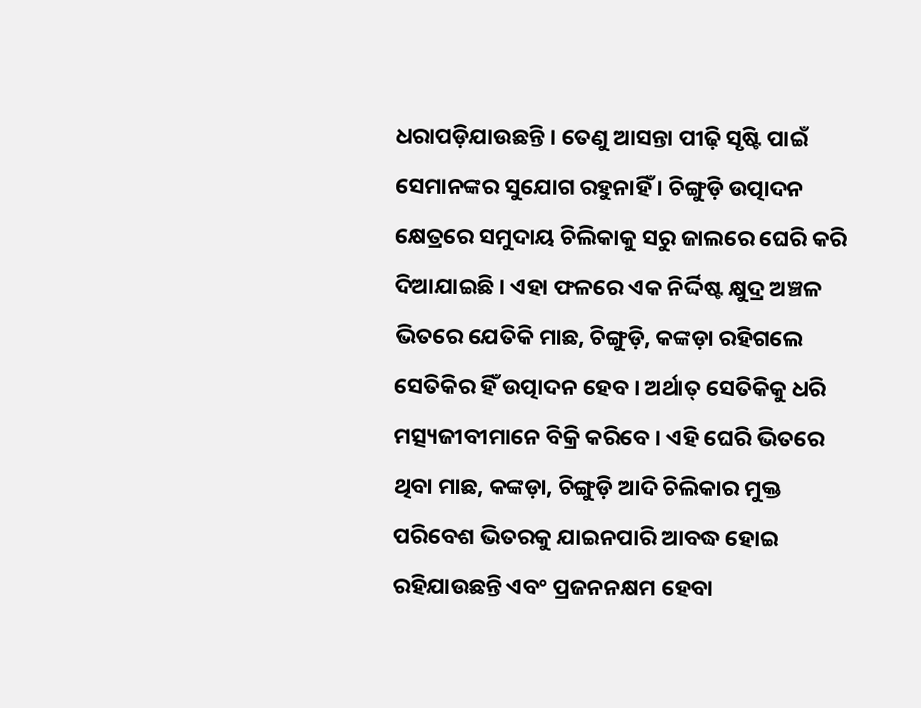ଧରାପଡ଼ିଯାଉଛନ୍ତି । ତେଣୁ ଆସନ୍ତା ପୀଢ଼ି ସୃଷ୍ଟି ପାଇଁ ସେମାନଙ୍କର ସୁଯୋଗ ରହୁନାହିଁ । ଚିଙ୍ଗୁଡ଼ି ଉତ୍ପାଦନ କ୍ଷେତ୍ରରେ ସମୁଦାୟ ଚିଲିକାକୁ ସରୁ ଜାଲରେ ଘେରି କରି ଦିଆଯାଇଛି । ଏହା ଫଳରେ ଏକ ନିର୍ଦ୍ଦିଷ୍ଟ କ୍ଷୁଦ୍ର ଅଞ୍ଚଳ ଭିତରେ ଯେତିକି ମାଛ, ଚିଙ୍ଗୁଡ଼ି, କଙ୍କଡ଼ା ରହିଗଲେ ସେତିକିର ହିଁ ଉତ୍ପାଦନ ହେବ । ଅର୍ଥାତ୍ ସେତିକିକୁ ଧରି ମତ୍ସ୍ୟଜୀବୀମାନେ ବିକ୍ରି କରିବେ । ଏହି ଘେରି ଭିତରେ ଥିବା ମାଛ, କଙ୍କଡ଼ା, ଚିଙ୍ଗୁଡ଼ି ଆଦି ଚିଲିକାର ମୁକ୍ତ ପରିବେଶ ଭିତରକୁ ଯାଇନପାରି ଆବଦ୍ଧ ହୋଇ ରହିଯାଉଛନ୍ତି ଏବଂ ପ୍ରଜନନକ୍ଷମ ହେବା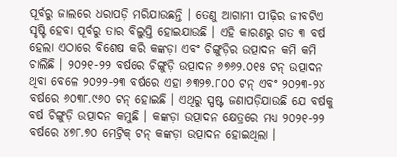ପୂର୍ବରୁ ଜାଲରେ ଧରାପଡ଼ି ମରିଯାଉଛନ୍ତି । ତେଣୁ ଆଗାମୀ ପୀଢ଼ିର ଜୀବଟିଏ ସୃଷ୍ଟି ହେବା ପୂର୍ବରୁ ତାର ବିଲୁପ୍ତି ହୋଇଯାଉଛି । ଏହି କାରଣରୁ ଗତ ୩ ବର୍ଷ ହେଲା ଏଠାରେ ବିଶେଷ କରି କଙ୍କଡ଼ା ଏବଂ ଚିଙ୍ଗୁଡ଼ିର ଉତ୍ପାଦନ କମି କମି ଚାଲିଛି । ୨୦୨୧-୨୨ ବର୍ଷରେ ଚିଙ୍ଗୁଡ଼ି ଉତ୍ପାଦନ ୬୭୬୨.୦୧୫ ଟନ୍ ଉତ୍ପାଦନ ଥିବା ବେଳେ ୨୦୨୨-୨୩ ବର୍ଷରେ ଏହା ୬୩୨୭.୮୦୦ ଟନ୍ ଏବଂ ୨୦୨୩-୨୪ ବର୍ଷରେ ୬୦୩୮.୯୬୦ ଟନ୍ ହୋଇଛି । ଏଥିରୁ ସ୍ପଷ୍ଟ ଜଣାପଡ଼ିଯାଉଛି ଯେ ବର୍ଷକୁ ବର୍ଷ ଚିଙ୍ଗୁଡ଼ି ଉତ୍ପାଦନ କମୁଛି । କଙ୍କଡ଼ା ଉତ୍ପାଦନ କ୍ଷେତ୍ରରେ ମଧ୍ୟ ୨୦୨୧-୨୨ ବର୍ଷରେ ୪୭୮.୭୦ ମେଟ୍ରିକ୍ ଟନ୍ କଙ୍କଡ଼ା ଉତ୍ପାଦନ ହୋଇଥିଲା ।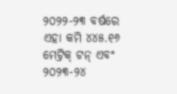୨୦୨୨-୨୩ ବର୍ଷରେ ଏହା କମି ୪୪୫.୧୬ ମେଟ୍ରିକ୍ ଟନ୍ ଏବଂ ୨୦୨୩-୨୪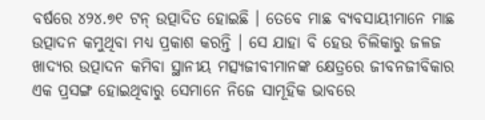ବର୍ଷରେ ୪୨୪.୭୧ ଟନ୍ ଉତ୍ପାଦିତ ହୋଇଛି । ତେବେ ମାଛ ବ୍ୟବସାୟୀମାନେ ମାଛ ଉତ୍ପାଦନ କମୁଥିବା ମଧ୍ୟ ପ୍ରକାଶ କରନ୍ତି । ସେ ଯାହା ବି ହେଉ ଚିଲିକାରୁ ଜଳଜ ଖାଦ୍ୟର ଉତ୍ପାଦନ କମିବା ସ୍ଥାନୀୟ ମତ୍ସ୍ୟଜୀବୀମାନଙ୍କ କ୍ଷେତ୍ରରେ ଜୀବନଜୀବିକାର ଏକ ପ୍ରସଙ୍ଗ ହୋଇଥିବାରୁ ସେମାନେ ନିଜେ ସାମୂହିକ ଭାବରେ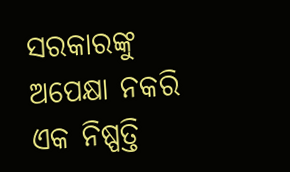ସରକାରଙ୍କୁ ଅପେକ୍ଷା ନକରି ଏକ ନିଷ୍ପତ୍ତି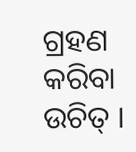ଗ୍ରହଣ କରିବା ଉଚିତ୍ ।